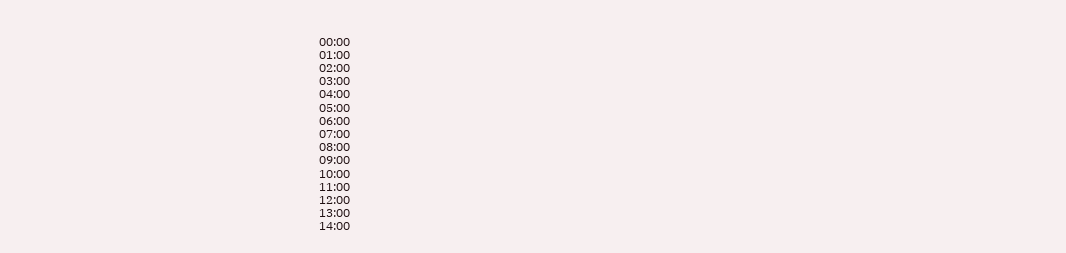00:00
01:00
02:00
03:00
04:00
05:00
06:00
07:00
08:00
09:00
10:00
11:00
12:00
13:00
14:00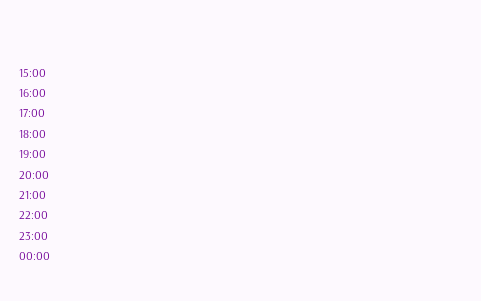15:00
16:00
17:00
18:00
19:00
20:00
21:00
22:00
23:00
00:00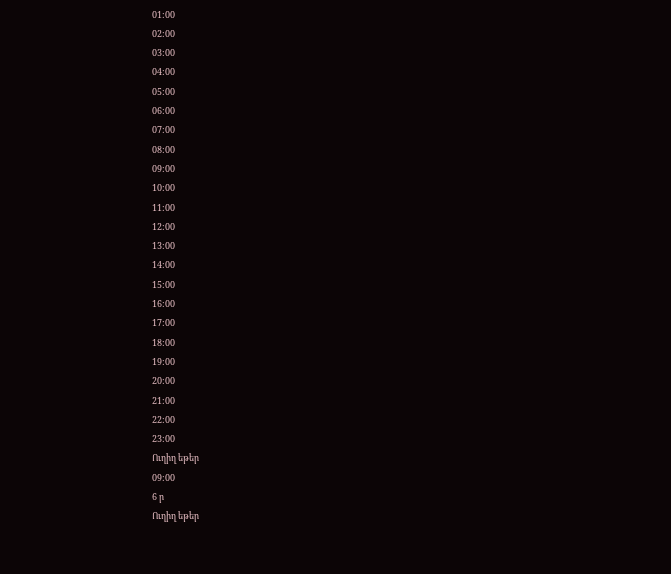01:00
02:00
03:00
04:00
05:00
06:00
07:00
08:00
09:00
10:00
11:00
12:00
13:00
14:00
15:00
16:00
17:00
18:00
19:00
20:00
21:00
22:00
23:00
Ուղիղ եթեր
09:00
6 ր
Ուղիղ եթեր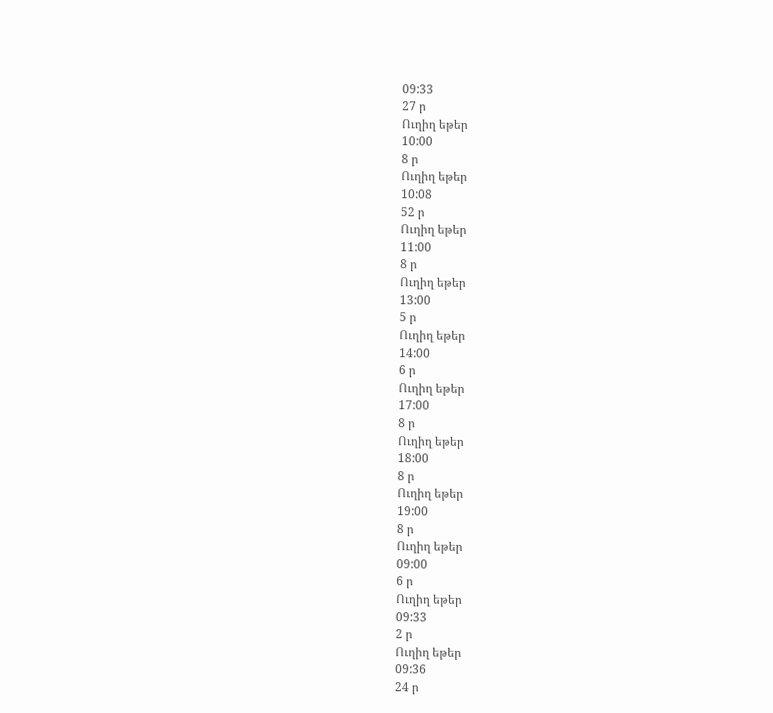09:33
27 ր
Ուղիղ եթեր
10:00
8 ր
Ուղիղ եթեր
10:08
52 ր
Ուղիղ եթեր
11:00
8 ր
Ուղիղ եթեր
13:00
5 ր
Ուղիղ եթեր
14:00
6 ր
Ուղիղ եթեր
17:00
8 ր
Ուղիղ եթեր
18:00
8 ր
Ուղիղ եթեր
19:00
8 ր
Ուղիղ եթեր
09:00
6 ր
Ուղիղ եթեր
09:33
2 ր
Ուղիղ եթեր
09:36
24 ր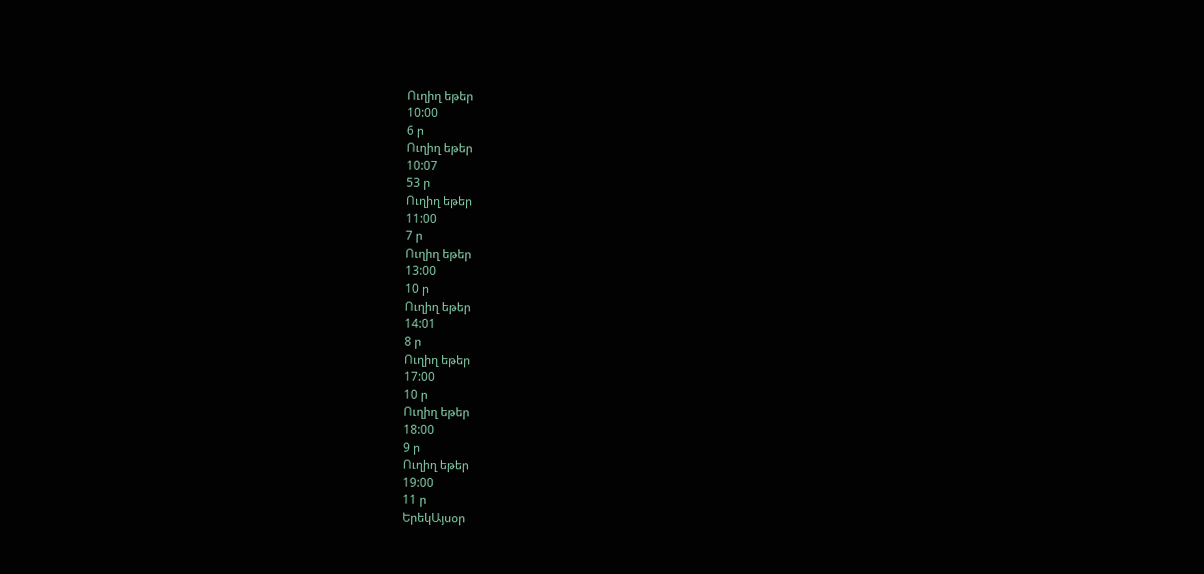Ուղիղ եթեր
10:00
6 ր
Ուղիղ եթեր
10:07
53 ր
Ուղիղ եթեր
11:00
7 ր
Ուղիղ եթեր
13:00
10 ր
Ուղիղ եթեր
14:01
8 ր
Ուղիղ եթեր
17:00
10 ր
Ուղիղ եթեր
18:00
9 ր
Ուղիղ եթեր
19:00
11 ր
ԵրեկԱյսօր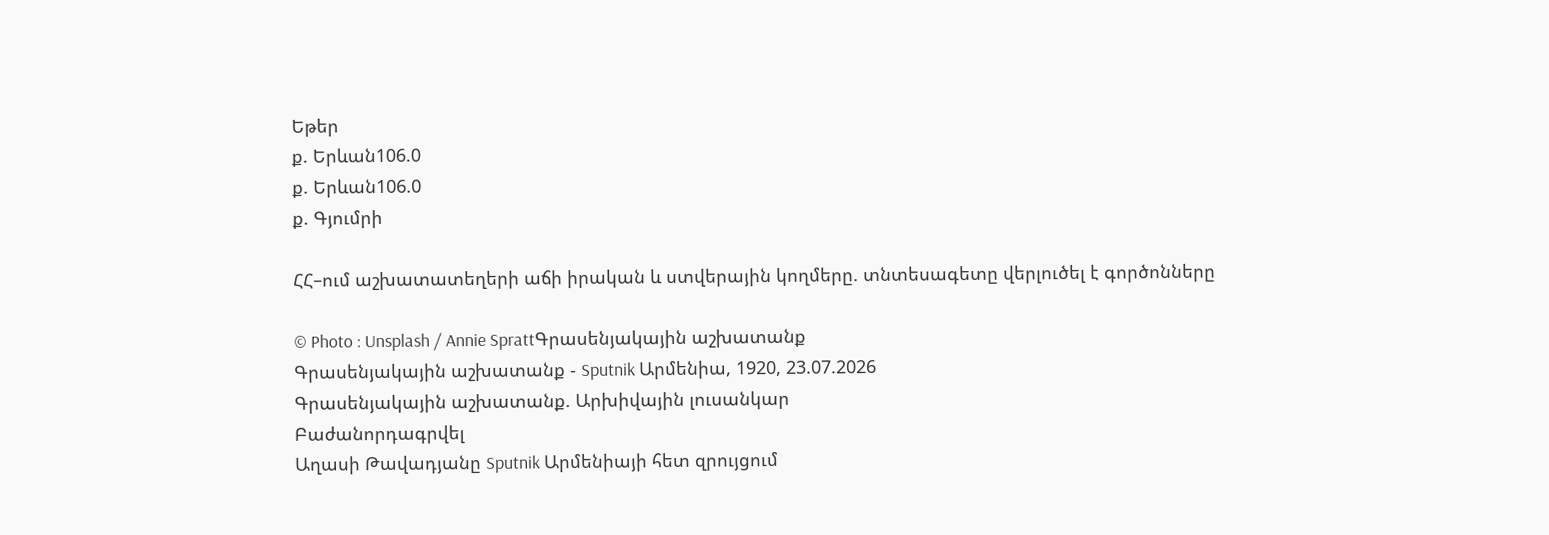Եթեր
ք. Երևան106.0
ք. Երևան106.0
ք. Գյումրի

ՀՀ–ում աշխատատեղերի աճի իրական և ստվերային կողմերը. տնտեսագետը վերլուծել է գործոնները

© Photo : Unsplash / Annie SprattԳրասենյակային աշխատանք
Գրասենյակային աշխատանք - Sputnik Արմենիա, 1920, 23.07.2026
Գրասենյակային աշխատանք. Արխիվային լուսանկար
Բաժանորդագրվել
Աղասի Թավադյանը Sputnik Արմենիայի հետ զրույցում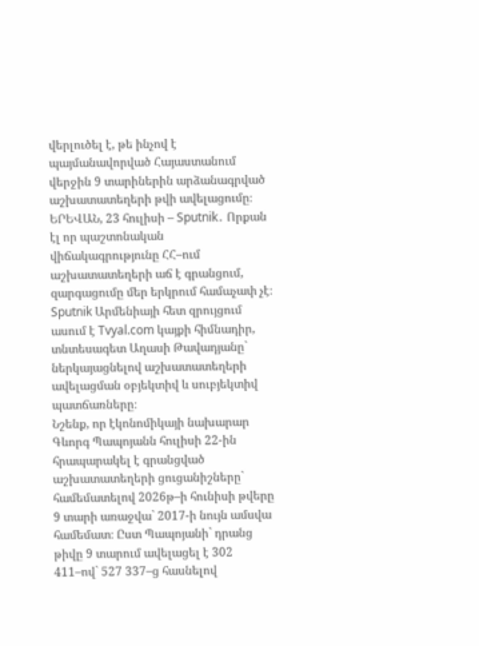վերլուծել է, թե ինչով է պայմանավորված Հայաստանում վերջին 9 տարիներին արձանագրված աշխատատեղերի թվի ավելացումը։
ԵՐԵՎԱՆ, 23 հուլիսի – Sputnik․ Որքան էլ որ պաշտոնական վիճակագրությունը ՀՀ–ում աշխատատեղերի աճ է գրանցում, զարգացումը մեր երկրում համաչափ չէ։ Sputnik Արմենիայի հետ զրույցում ասում է Tvyal.com կայքի հիմնադիր, տնտեսագետ Աղասի Թավադյանը` ներկայացնելով աշխատատեղերի ավելացման օբյեկտիվ և սուբյեկտիվ պատճառները։
Նշենք, որ էկոնոմիկայի նախարար Գևորգ Պապոյանն հուլիսի 22-ին հրապարակել է գրանցված աշխատատեղերի ցուցանիշները` համեմատելով 2026թ–ի հունիսի թվերը 9 տարի առաջվա` 2017-ի նույն ամսվա համեմատ։ Ըստ Պապոյանի` դրանց թիվը 9 տարում ավելացել է 302 411–ով` 527 337–ց հասնելով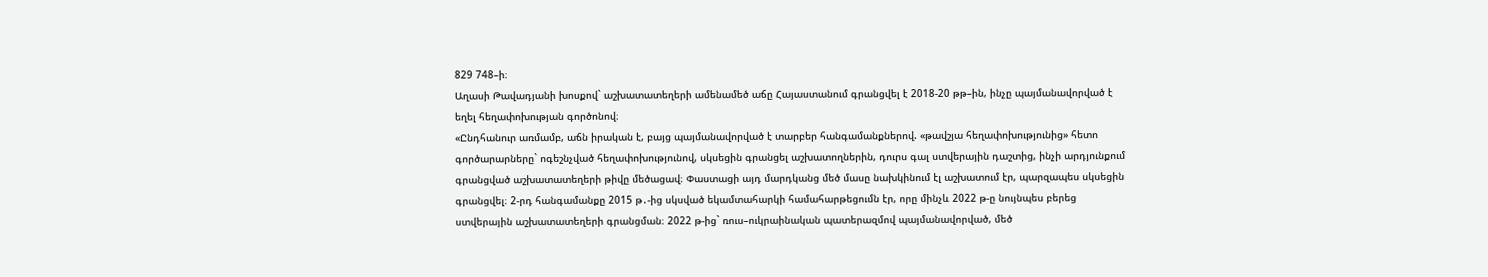829 748–ի։
Աղասի Թավադյանի խոսքով` աշխատատեղերի ամենամեծ աճը Հայաստանում գրանցվել է 2018-20 թթ–ին, ինչը պայմանավորված է եղել հեղափոխության գործոնով։
«Ընդհանուր առմամբ, աճն իրական է, բայց պայմանավորված է տարբեր հանգամանքներով. «թավշյա հեղափոխությունից» հետո գործարարները` ոգեշնչված հեղափոխությունով, սկսեցին գրանցել աշխատողներին, դուրս գալ ստվերային դաշտից, ինչի արդյունքում գրանցված աշխատատեղերի թիվը մեծացավ։ Փաստացի այդ մարդկանց մեծ մասը նախկինում էլ աշխատում էր, պարզապես սկսեցին գրանցվել։ 2-րդ հանգամանքը 2015 թ․-ից սկսված եկամտահարկի համահարթեցումն էր, որը մինչև 2022 թ-ը նույնպես բերեց ստվերային աշխատատեղերի գրանցման։ 2022 թ-ից` ռուս–ուկրաինական պատերազմով պայմանավորված, մեծ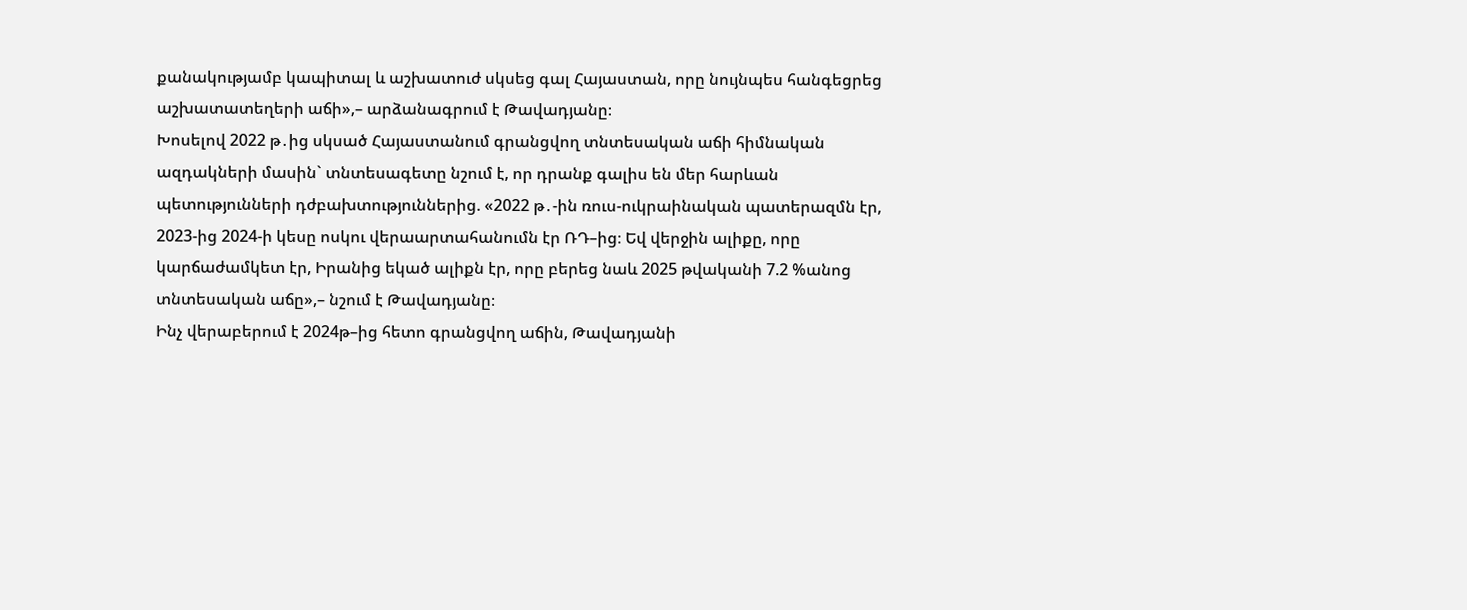քանակությամբ կապիտալ և աշխատուժ սկսեց գալ Հայաստան, որը նույնպես հանգեցրեց աշխատատեղերի աճի»,– արձանագրում է Թավադյանը։
Խոսելով 2022 թ․ից սկսած Հայաստանում գրանցվող տնտեսական աճի հիմնական ազդակների մասին` տնտեսագետը նշում է, որ դրանք գալիս են մեր հարևան պետությունների դժբախտություններից. «2022 թ․-ին ռուս-ուկրաինական պատերազմն էր, 2023-ից 2024-ի կեսը ոսկու վերաարտահանումն էր ՌԴ–ից։ Եվ վերջին ալիքը, որը կարճաժամկետ էր, Իրանից եկած ալիքն էր, որը բերեց նաև 2025 թվականի 7.2 %անոց տնտեսական աճը»,– նշում է Թավադյանը։
Ինչ վերաբերում է 2024թ–ից հետո գրանցվող աճին, Թավադյանի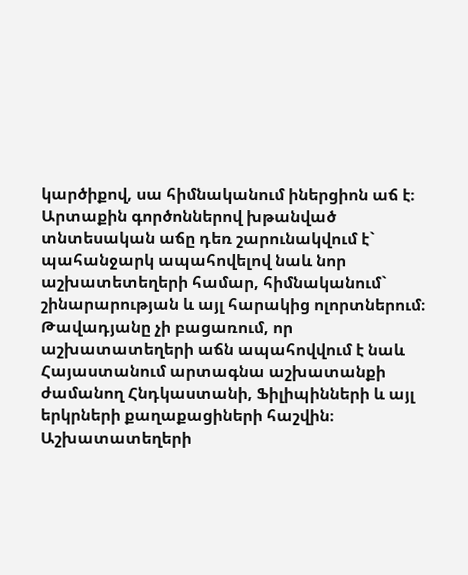կարծիքով, սա հիմնականում իներցիոն աճ է։ Արտաքին գործոններով խթանված տնտեսական աճը դեռ շարունակվում է` պահանջարկ ապահովելով նաև նոր աշխատետեղերի համար, հիմնականում` շինարարության և այլ հարակից ոլորտներում։
Թավադյանը չի բացառում, որ աշխատատեղերի աճն ապահովվում է նաև Հայաստանում արտագնա աշխատանքի ժամանող Հնդկաստանի, Ֆիլիպինների և այլ երկրների քաղաքացիների հաշվին։ Աշխատատեղերի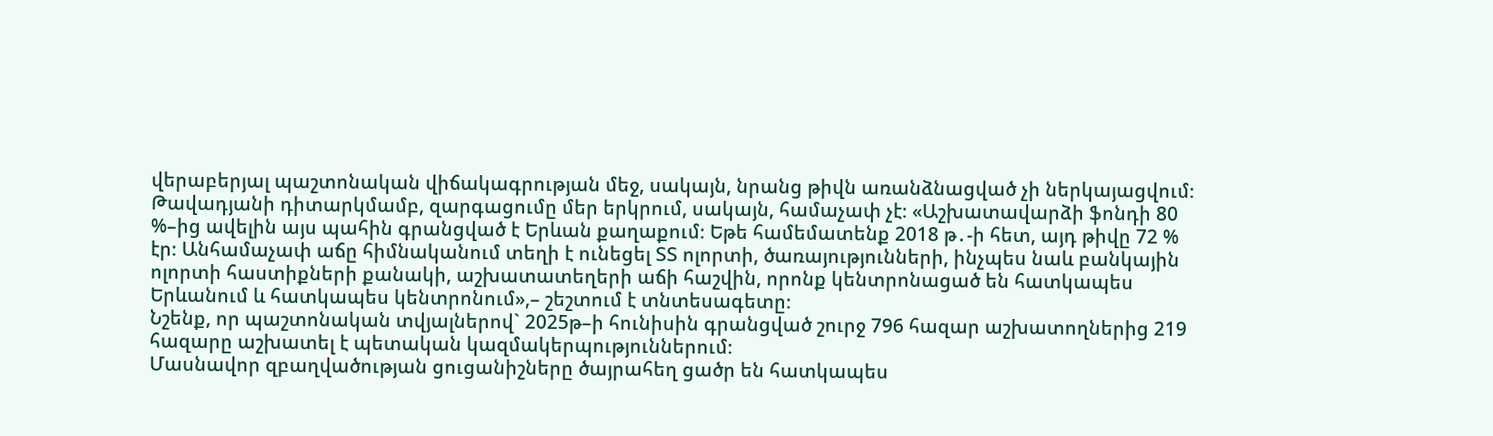վերաբերյալ պաշտոնական վիճակագրության մեջ, սակայն, նրանց թիվն առանձնացված չի ներկայացվում։
Թավադյանի դիտարկմամբ, զարգացումը մեր երկրում, սակայն, համաչափ չէ։ «Աշխատավարձի ֆոնդի 80 %–ից ավելին այս պահին գրանցված է Երևան քաղաքում։ Եթե համեմատենք 2018 թ․-ի հետ, այդ թիվը 72 % էր։ Անհամաչափ աճը հիմնականում տեղի է ունեցել ՏՏ ոլորտի, ծառայությունների, ինչպես նաև բանկային ոլորտի հաստիքների քանակի, աշխատատեղերի աճի հաշվին, որոնք կենտրոնացած են հատկապես Երևանում և հատկապես կենտրոնում»,– շեշտում է տնտեսագետը։
Նշենք, որ պաշտոնական տվյալներով` 2025թ–ի հունիսին գրանցված շուրջ 796 հազար աշխատողներից 219 հազարը աշխատել է պետական կազմակերպություններում։
Մասնավոր զբաղվածության ցուցանիշները ծայրահեղ ցածր են հատկապես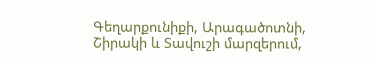Գեղարքունիքի, Արագածոտնի, Շիրակի և Տավուշի մարզերում,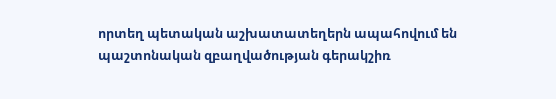որտեղ պետական աշխատատեղերն ապահովում են պաշտոնական զբաղվածության գերակշիռ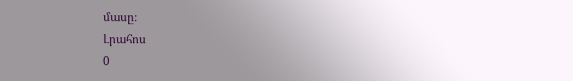մասը։
Լրահոս
0